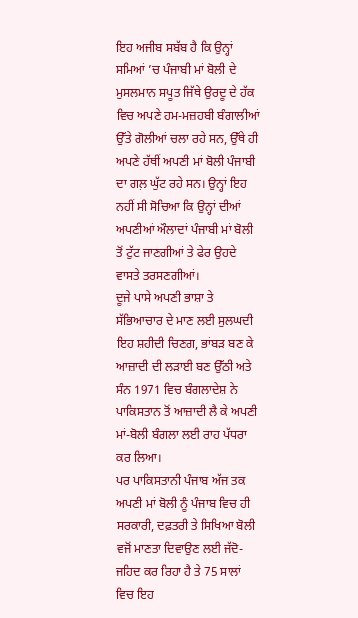ਇਹ ਅਜੀਬ ਸਬੱਬ ਹੈ ਕਿ ਉਨ੍ਹਾਂ ਸਮਿਆਂ ’ਚ ਪੰਜਾਬੀ ਮਾਂ ਬੋਲੀ ਦੇ ਮੁਸਲਮਾਨ ਸਪੂਤ ਜਿੱਥੇ ਉਰਦੂ ਦੇ ਹੱਕ ਵਿਚ ਅਪਣੇ ਹਮ-ਮਜ਼ਹਬੀ ਬੰਗਾਲੀਆਂ ਉੱਤੇ ਗੋਲੀਆਂ ਚਲਾ ਰਹੇ ਸਨ, ਉੱਥੇ ਹੀ ਅਪਣੇ ਹੱਥੀਂ ਅਪਣੀ ਮਾਂ ਬੋਲੀ ਪੰਜਾਬੀ ਦਾ ਗਲ਼ ਘੁੱਟ ਰਹੇ ਸਨ। ਉਨ੍ਹਾਂ ਇਹ ਨਹੀਂ ਸੀ ਸੋਚਿਆ ਕਿ ਉਨ੍ਹਾਂ ਦੀਆਂ ਅਪਣੀਆਂ ਔਲਾਦਾਂ ਪੰਜਾਬੀ ਮਾਂ ਬੋਲੀ ਤੋਂ ਟੁੱਟ ਜਾਣਗੀਆਂ ਤੇ ਫੇਰ ਉਹਦੇ ਵਾਸਤੇ ਤਰਸਣਗੀਆਂ।
ਦੂਜੇ ਪਾਸੇ ਅਪਣੀ ਭਾਸ਼ਾ ਤੇ ਸੱਭਿਆਚਾਰ ਦੇ ਮਾਣ ਲਈ ਸੁਲਘਦੀ ਇਹ ਸ਼ਹੀਦੀ ਚਿਣਗ, ਭਾਂਬੜ ਬਣ ਕੇ ਆਜ਼ਾਦੀ ਦੀ ਲੜਾਈ ਬਣ ਉੱਠੀ ਅਤੇ ਸੰਨ 1971 ਵਿਚ ਬੰਗਲਾਦੇਸ਼ ਨੇ ਪਾਕਿਸਤਾਨ ਤੋਂ ਆਜ਼ਾਦੀ ਲੈ ਕੇ ਅਪਣੀ ਮਾਂ-ਬੋਲੀ ਬੰਗਲਾ ਲਈ ਰਾਹ ਪੱਧਰਾ ਕਰ ਲਿਆ।
ਪਰ ਪਾਕਿਸਤਾਨੀ ਪੰਜਾਬ ਅੱਜ ਤਕ ਅਪਣੀ ਮਾਂ ਬੋਲੀ ਨੂੰ ਪੰਜਾਬ ਵਿਚ ਹੀ ਸਰਕਾਰੀ, ਦਫ਼ਤਰੀ ਤੇ ਸਿਖਿਆ ਬੋਲੀ ਵਜੋਂ ਮਾਣਤਾ ਦਿਵਾਉਣ ਲਈ ਜੱਦੋ-ਜਹਿਦ ਕਰ ਰਿਹਾ ਹੈ ਤੇ 75 ਸਾਲਾਂ ਵਿਚ ਇਹ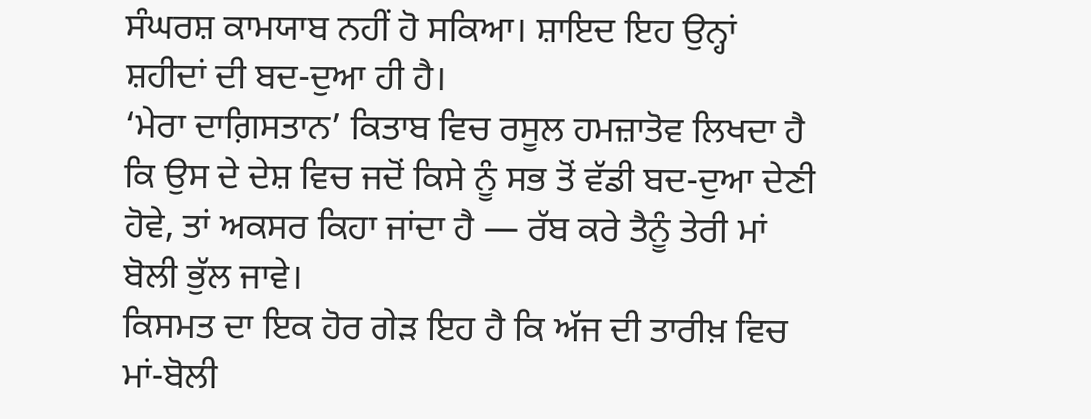ਸੰਘਰਸ਼ ਕਾਮਯਾਬ ਨਹੀਂ ਹੋ ਸਕਿਆ। ਸ਼ਾਇਦ ਇਹ ਉਨ੍ਹਾਂ ਸ਼ਹੀਦਾਂ ਦੀ ਬਦ-ਦੁਆ ਹੀ ਹੈ।
‘ਮੇਰਾ ਦਾਗ਼ਿਸਤਾਨ’ ਕਿਤਾਬ ਵਿਚ ਰਸੂਲ ਹਮਜ਼ਾਤੋਵ ਲਿਖਦਾ ਹੈ ਕਿ ਉਸ ਦੇ ਦੇਸ਼ ਵਿਚ ਜਦੋਂ ਕਿਸੇ ਨੂੰ ਸਭ ਤੋਂ ਵੱਡੀ ਬਦ-ਦੁਆ ਦੇਣੀ ਹੋਵੇ, ਤਾਂ ਅਕਸਰ ਕਿਹਾ ਜਾਂਦਾ ਹੈ — ਰੱਬ ਕਰੇ ਤੈਨੂੰ ਤੇਰੀ ਮਾਂ ਬੋਲੀ ਭੁੱਲ ਜਾਵੇ।
ਕਿਸਮਤ ਦਾ ਇਕ ਹੋਰ ਗੇੜ ਇਹ ਹੈ ਕਿ ਅੱਜ ਦੀ ਤਾਰੀਖ਼ ਵਿਚ ਮਾਂ-ਬੋਲੀ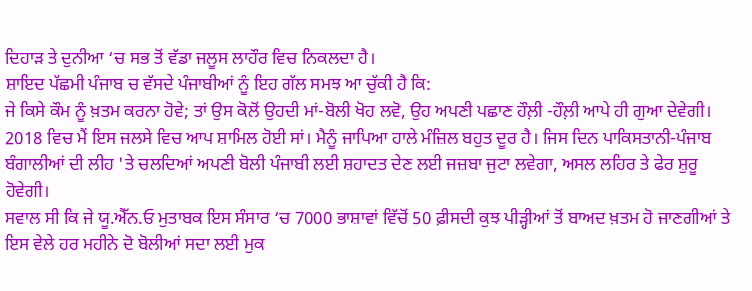ਦਿਹਾੜ ਤੇ ਦੁਨੀਆ ‘ਚ ਸਭ ਤੋਂ ਵੱਡਾ ਜਲੂਸ ਲਾਹੌਰ ਵਿਚ ਨਿਕਲਦਾ ਹੈ।
ਸ਼ਾਇਦ ਪੱਛਮੀ ਪੰਜਾਬ ਚ ਵੱਸਦੇ ਪੰਜਾਬੀਆਂ ਨੂੰ ਇਹ ਗੱਲ ਸਮਝ ਆ ਚੁੱਕੀ ਹੈ ਕਿ:
ਜੇ ਕਿਸੇ ਕੌਮ ਨੂੰ ਖ਼ਤਮ ਕਰਨਾ ਹੋਵੇ; ਤਾਂ ਉਸ ਕੋਲੋਂ ਉਹਦੀ ਮਾਂ-ਬੋਲੀ ਖੋਹ ਲਵੋ, ਉਹ ਅਪਣੀ ਪਛਾਣ ਹੌਲ਼ੀ -ਹੌਲ਼ੀ ਆਪੇ ਹੀ ਗੁਆ ਦੇਵੇਗੀ।
2018 ਵਿਚ ਮੈਂ ਇਸ ਜਲਸੇ ਵਿਚ ਆਪ ਸ਼ਾਮਿਲ ਹੋਈ ਸਾਂ। ਮੈਨੂੰ ਜਾਪਿਆ ਹਾਲੇ ਮੰਜ਼ਿਲ ਬਹੁਤ ਦੂਰ ਹੈ। ਜਿਸ ਦਿਨ ਪਾਕਿਸਤਾਨੀ-ਪੰਜਾਬ ਬੰਗਾਲੀਆਂ ਦੀ ਲੀਹ 'ਤੇ ਚਲਦਿਆਂ ਅਪਣੀ ਬੋਲੀ ਪੰਜਾਬੀ ਲਈ ਸ਼ਹਾਦਤ ਦੇਣ ਲਈ ਜਜ਼ਬਾ ਜੁਟਾ ਲਵੇਗਾ, ਅਸਲ ਲਹਿਰ ਤੇ ਫੇਰ ਸ਼ੁਰੂ ਹੋਵੇਗੀ।
ਸਵਾਲ ਸੀ ਕਿ ਜੇ ਯੂ.ਐੱਨ.ਓ ਮੁਤਾਬਕ ਇਸ ਸੰਸਾਰ ‘ਚ 7000 ਭਾਸ਼ਾਵਾਂ ਵਿੱਚੋਂ 50 ਫ਼ੀਸਦੀ ਕੁਝ ਪੀੜ੍ਹੀਆਂ ਤੋਂ ਬਾਅਦ ਖ਼ਤਮ ਹੋ ਜਾਣਗੀਆਂ ਤੇ ਇਸ ਵੇਲੇ ਹਰ ਮਹੀਨੇ ਦੋ ਬੋਲੀਆਂ ਸਦਾ ਲਈ ਮੁਕ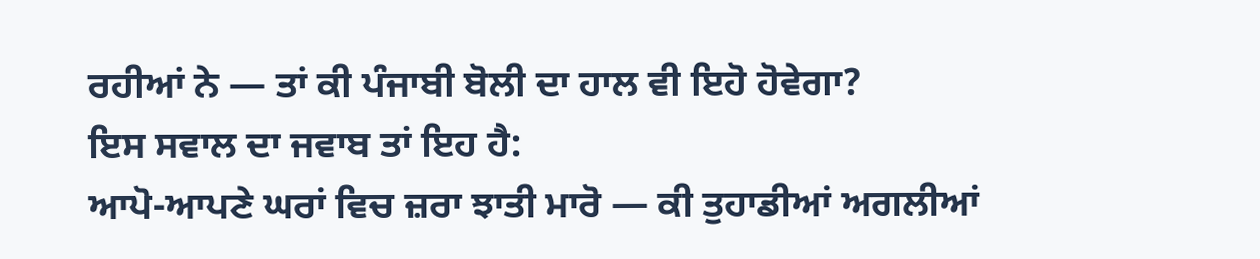ਰਹੀਆਂ ਨੇ — ਤਾਂ ਕੀ ਪੰਜਾਬੀ ਬੋਲੀ ਦਾ ਹਾਲ ਵੀ ਇਹੋ ਹੋਵੇਗਾ?
ਇਸ ਸਵਾਲ ਦਾ ਜਵਾਬ ਤਾਂ ਇਹ ਹੈ:
ਆਪੋ-ਆਪਣੇ ਘਰਾਂ ਵਿਚ ਜ਼ਰਾ ਝਾਤੀ ਮਾਰੋ — ਕੀ ਤੁਹਾਡੀਆਂ ਅਗਲੀਆਂ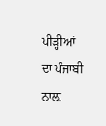ਪੀੜ੍ਹੀਆਂ ਦਾ ਪੰਜਾਬੀ ਨਾਲ਼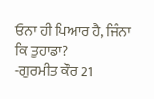ਓਨਾ ਹੀ ਪਿਆਰ ਹੈ, ਜਿੰਨਾ ਕਿ ਤੁਹਾਡਾ?
-ਗੁਰਮੀਤ ਕੌਰ 21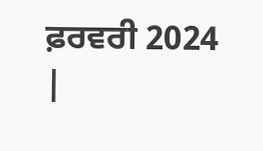ਫ਼ਰਵਰੀ 2024
|